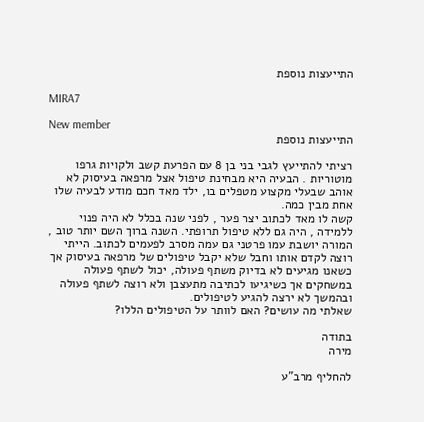התייעצות נוספת

MIRA7

New member
התייעצות נוספת

רציתי להתייעץ לגבי בני בן 8 עם הפרעת קשב ולקויות גרפו מוטוריות . הבעיה היא מבחינת טיפול אצל מרפאה בעיסוק לא אוהב שבעלי מקצוע מטפלים בו, ילד מאד חכם מודע לבעיה שלו אחת מבין כמה.
קשה לו מאד לכתוב יצר פער , לפני שנה בכלל לא היה פנוי ללמידה , היה גם ללא טיפול תרופתי. השנה ברוך השם יותר טוב , המורה יושבת עמו פרטני גם עמה מסרב לפעמים לכתוב. הייתי רוצה לקדם אותו וחבל שלא יקבל טיפולים של מרפאה בעיסוק אך כשאנו מגיעים לא בדיוק משתף פעולה, יכול לשתף פעולה במשחקים אך כשיגיעו לכתיבה מתעצבן ולא רוצה לשתף פעולה ובהמשך לא ירצה להגיע לטיפולים.
שאלתי מה עושים? האם לוותר על הטיפולים הללו?

בתודה
מירה

להחליף מרב"ע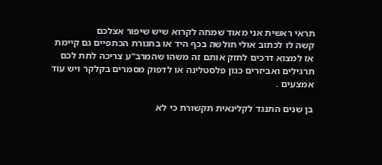תראי ראשית אני מאוד שמחה לקרוא שיש שיפור אצלכם
קשה לו לכתוב אולי חולשה בכף היד או בחגורת הכתפיים גם קיימת אז למצוא דרכים לחזק אותם זה משהו שהמרב"ע צריכה לתת לכם תרגילים ואביזרים כגון פלסטלינה או לדפוק מסמרים בקלקר ויש עוד אמצעים .

בן שנים התנגד לקלינאית תקשורת כי לא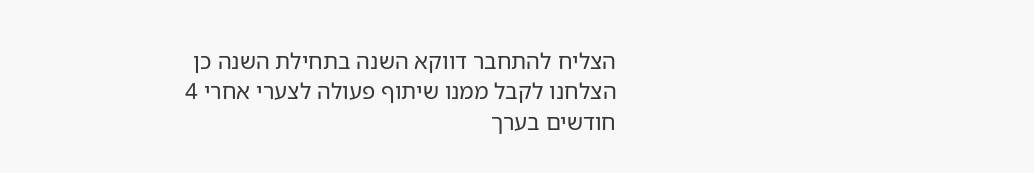הצליח להתחבר דווקא השנה בתחילת השנה כן הצלחנו לקבל ממנו שיתוף פעולה לצערי אחרי 4 חודשים בערך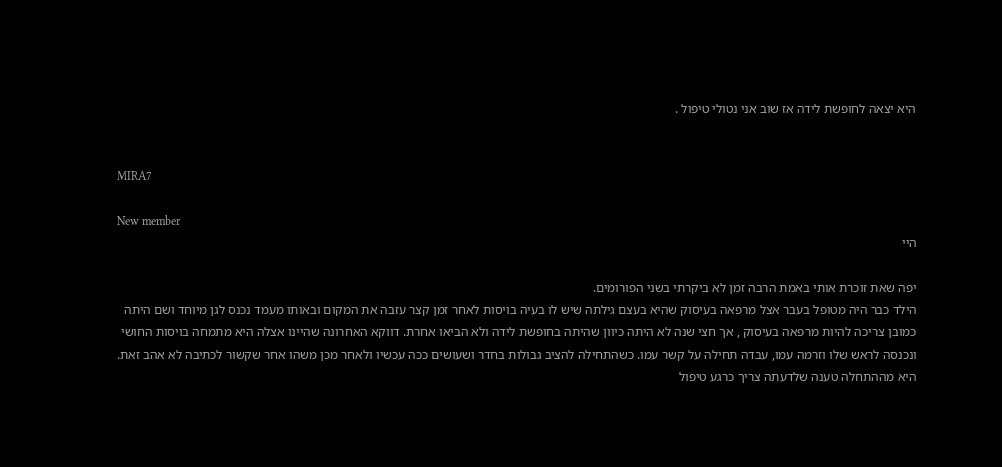היא יצאה לחופשת לידה אז שוב אני נטולי טיפול .


MIRA7

New member
היי

יפה שאת זוכרת אותי באמת הרבה זמן לא ביקרתי בשני הפורומים.
הילד כבר היה מטופל בעבר אצל מרפאה בעיסוק שהיא בעצם גילתה שיש לו בעיה בויסות לאחר זמן קצר עזבה את המקום ובאותו מעמד נכנס לגן מיוחד ושם היתה כמובן צריכה להיות מרפאה בעיסוק , אך חצי שנה לא היתה כיוון שהיתה בחופשת לידה ולא הביאו אחרת. דווקא האחרונה שהיינו אצלה היא מתמחה בויסות החושי ונכנסה לראש שלו וזרמה עמו, עבדה תחילה על קשר עמו. כשהתחילה להציב גבולות בחדר ושעושים ככה עכשיו ולאחר מכן משהו אחר שקשור לכתיבה לא אהב זאת. היא מההתחלה טענה שלדעתה צריך כרגע טיפול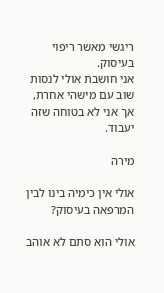ריגשי מאשר ריפוי בעיסוק.
אני חושבת אולי לנסות שוב עם מישהי אחרת, אך אני לא בטוחה שזה יעבוד.

מירה

אולי אין כימיה בינו לבין המרפאה בעיסוק?

אולי הוא סתם לא אוהב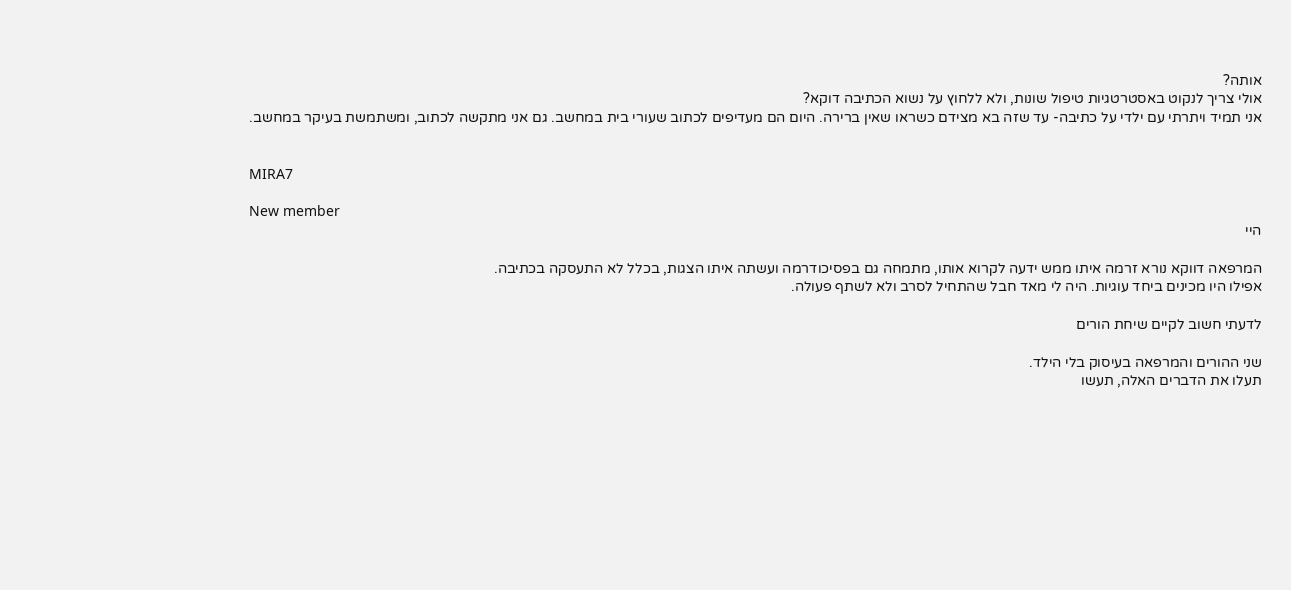אותה?
אולי צריך לנקוט באסטרטגיות טיפול שונות, ולא ללחוץ על נשוא הכתיבה דוקא?
אני תמיד ויתרתי עם ילדי על כתיבה- עד שזה בא מצידם כשראו שאין ברירה. היום הם מעדיפים לכתוב שעורי בית במחשב. גם אני מתקשה לכתוב, ומשתמשת בעיקר במחשב.


MIRA7

New member
היי

המרפאה דווקא נורא זרמה איתו ממש ידעה לקרוא אותו, מתמחה גם בפסיכודרמה ועשתה איתו הצגות, בכלל לא התעסקה בכתיבה.
אפילו היו מכינים ביחד עוגיות. היה לי מאד חבל שהתחיל לסרב ולא לשתף פעולה.

לדעתי חשוב לקיים שיחת הורים

שני ההורים והמרפאה בעיסוק בלי הילד.
תעלו את הדברים האלה, תעשו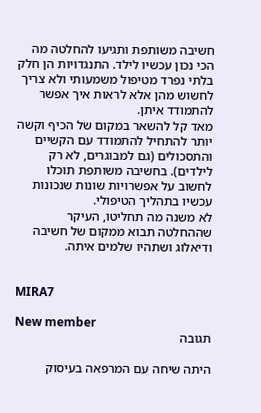חשיבה משותפת ותגיעו להחלטה מה הכי נכון עכשיו לילד. התנגדויות הן חלק בלתי נפרד מטיפול משמעותי ולא צריך לחשוש מהן אלא לראות איך אפשר להתמודד איתן.
מאד קל להשאר במקום של הכיף וקשה יותר להתחיל להתמודד עם הקשיים והתסכולים (גם למבוגרים, לא רק לילדים). בחשיבה משותפת תוכלו לחשוב על אפשרויות שונות שנכונות עכשיו בתהליך הטיפולי.
לא משנה מה תחליטו, העיקר שההחלטה תבוא ממקום של חשיבה ודיאלוג ושתהיו שלמים איתה.


MIRA7

New member
תגובה

היתה שיחה עם המרפאה בעיסוק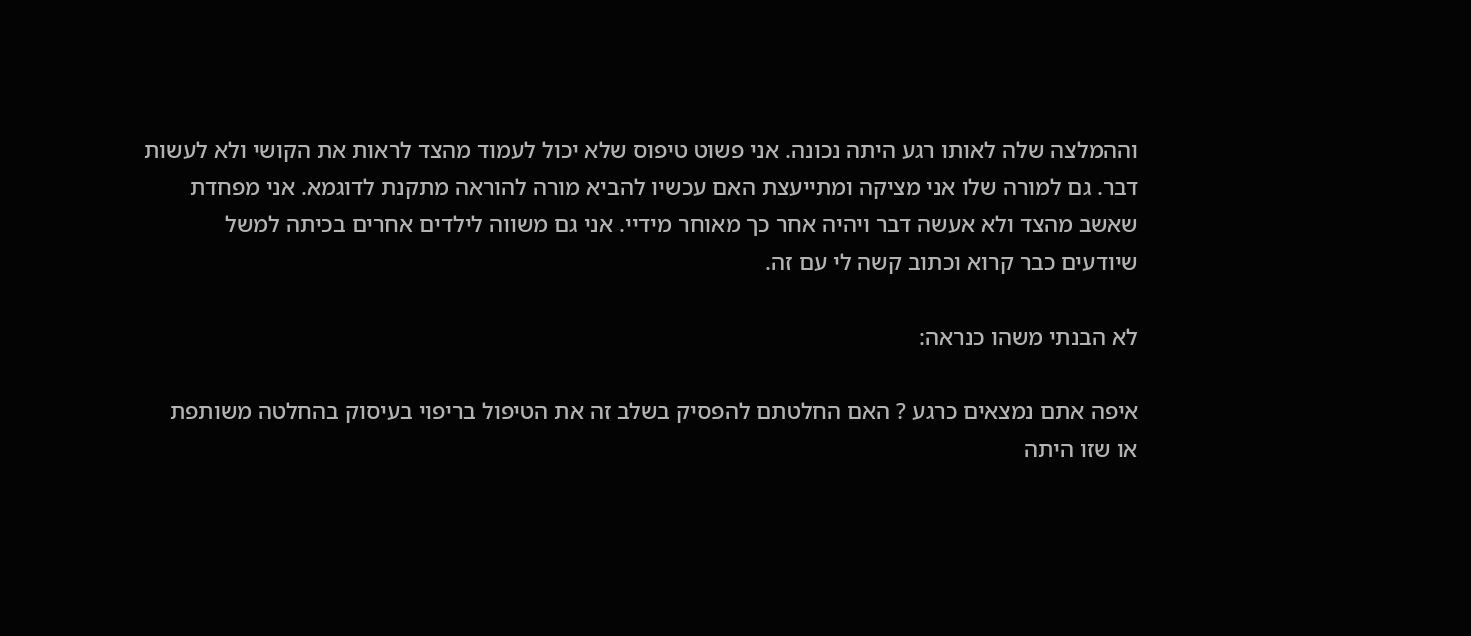וההמלצה שלה לאותו רגע היתה נכונה. אני פשוט טיפוס שלא יכול לעמוד מהצד לראות את הקושי ולא לעשות דבר. גם למורה שלו אני מציקה ומתייעצת האם עכשיו להביא מורה להוראה מתקנת לדוגמא. אני מפחדת שאשב מהצד ולא אעשה דבר ויהיה אחר כך מאוחר מידיי. אני גם משווה לילדים אחרים בכיתה למשל שיודעים כבר קרוא וכתוב קשה לי עם זה.

לא הבנתי משהו כנראה:

איפה אתם נמצאים כרגע ? האם החלטתם להפסיק בשלב זה את הטיפול בריפוי בעיסוק בהחלטה משותפת או שזו היתה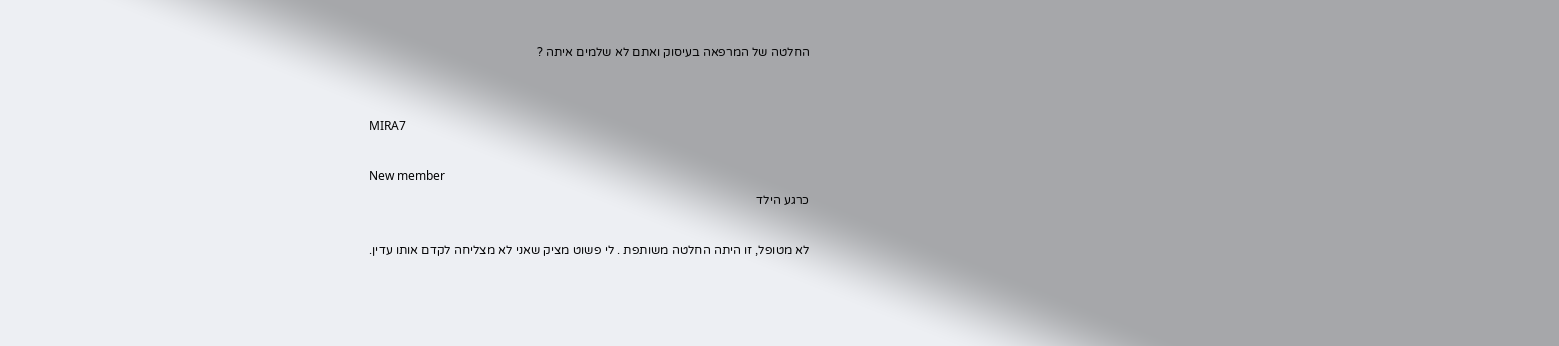החלטה של המרפאה בעיסוק ואתם לא שלמים איתה ?


MIRA7

New member
כרגע הילד

לא מטופל, זו היתה החלטה משותפת . לי פשוט מציק שאני לא מצליחה לקדם אותו עדין.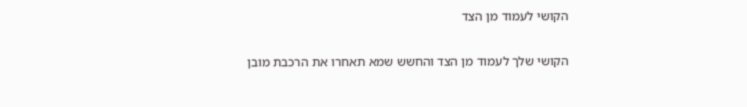הקושי לעמוד מן הצד

הקושי שלך לעמוד מן הצד והחשש שמא תאחרו את הרכבת מובן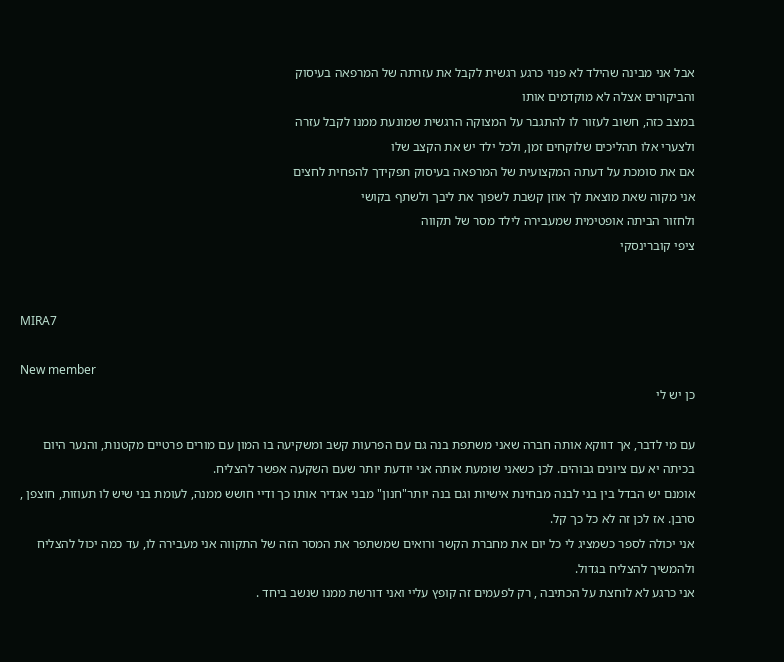אבל אני מבינה שהילד לא פנוי כרגע רגשית לקבל את עזרתה של המרפאה בעיסוק
והביקורים אצלה לא מוקדמים אותו
במצב כזה, חשוב לעזור לו להתגבר על המצוקה הרגשית שמונעת ממנו לקבל עזרה
ולצערי אלו תהליכים שלוקחים זמן, ולכל ילד יש את הקצב שלו
אם את סומכת על דעתה המקצועית של המרפאה בעיסוק תפקידך להפחית לחצים
אני מקוה שאת מוצאת לך אוזן קשבת לשפוך את ליבך ולשתף בקושי
ולחזור הביתה אופטימית שמעבירה לילד מסר של תקווה
ציפי קוברינסקי


MIRA7

New member
כן יש לי

עם מי לדבר, אך דווקא אותה חברה שאני משתפת בנה גם עם הפרעות קשב ומשקיעה בו המון עם מורים פרטיים מקטנות, והנער היום בכיתה יא עם ציונים גבוהים. לכן כשאני שומעת אותה אני יודעת יותר שעם השקעה אפשר להצליח.
אומנם יש הבדל בין בני לבנה מבחינת אישיות וגם בנה יותר"חנון" מבני אגדיר אותו כך ודיי חושש ממנה, לעומת בני שיש לו תעוזות, חוצפן , סרבן. אז לכן זה לא כל כך קל.
אני יכולה לספר כשמציג לי כל יום את מחברת הקשר ורואים שמשתפר את המסר הזה של התקווה אני מעבירה לו, עד כמה יכול להצליח ולהמשיך להצליח בגדול.
אני כרגע לא לוחצת על הכתיבה , רק לפעמים זה קופץ עליי ואני דורשת ממנו שנשב ביחד .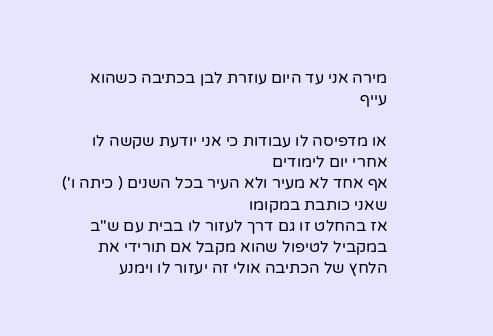מירה אני עד היום עוזרת לבן בכתיבה כשהוא עייף

או מדפיסה לו עבודות כי אני יודעת שקשה לו אחרי יום לימודים
אף אחד לא מעיר ולא העיר בכל השנים ( כיתה ו') שאני כותבת במקומו
אז בהחלט זו גם דרך לעזור לו בבית עם ש"ב
במקביל לטיפול שהוא מקבל אם תורידי את הלחץ של הכתיבה אולי זה יעזור לו וימנע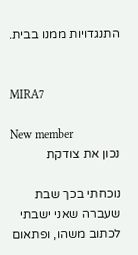התנגדויות ממנו בבית.


MIRA7

New member
נכון את צודקת

נוכחתי בכך שבת שעברה שאני ישבתי לכתוב משהו, ופתאום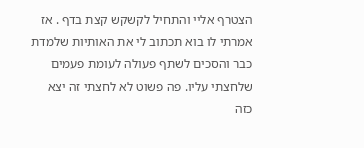הצטרף אליי והתחיל לקשקש קצת בדף . אז אמרתי לו בוא תכתוב לי את האותיות שלמדת כבר והסכים לשתף פעולה לעומת פעמים שלחצתי עליו. פה פשוט לא לחצתי זה יצא כזה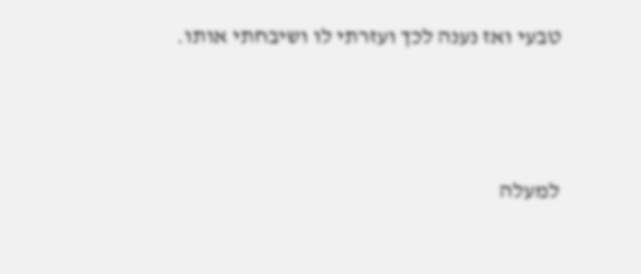טבעי ואז נענה לכך ועזרתי לו ושיבחתי אותו.




למעלה